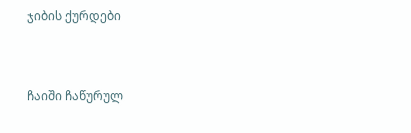ჯიბის ქურდები


ჩაიში ჩაწურულ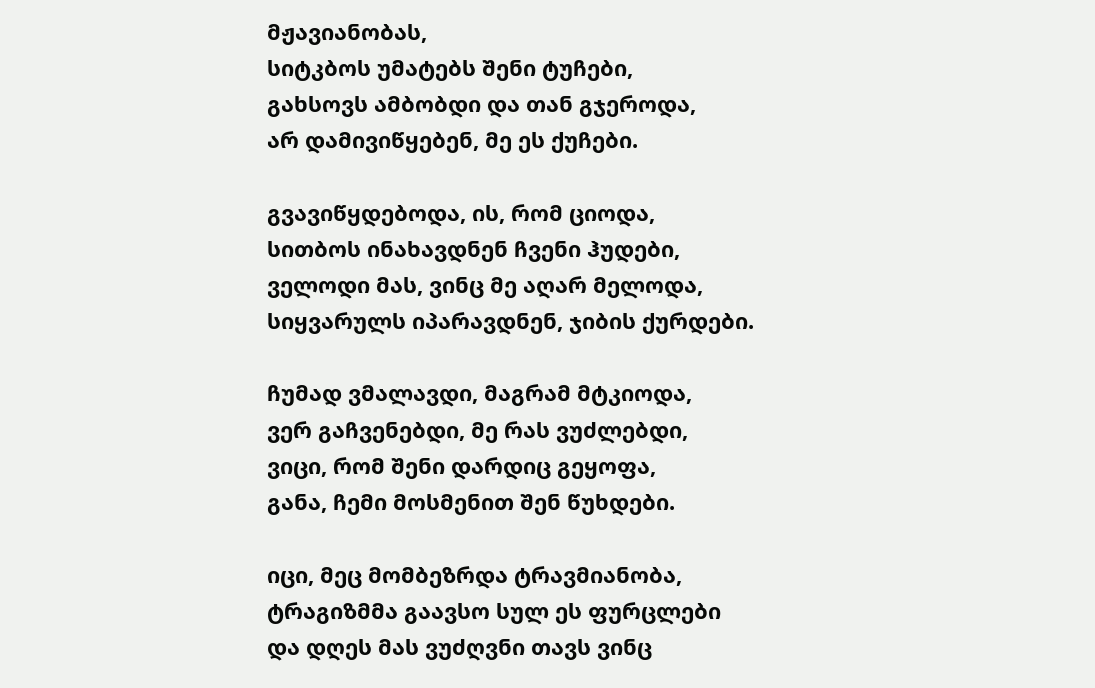მჟავიანობას,
სიტკბოს უმატებს შენი ტუჩები,
გახსოვს ამბობდი და თან გჯეროდა,
არ დამივიწყებენ, მე ეს ქუჩები.

გვავიწყდებოდა, ის, რომ ციოდა,
სითბოს ინახავდნენ ჩვენი ჰუდები,
ველოდი მას, ვინც მე აღარ მელოდა,
სიყვარულს იპარავდნენ, ჯიბის ქურდები.

ჩუმად ვმალავდი, მაგრამ მტკიოდა,
ვერ გაჩვენებდი, მე რას ვუძლებდი,
ვიცი, რომ შენი დარდიც გეყოფა,
განა, ჩემი მოსმენით შენ წუხდები.

იცი, მეც მომბეზრდა ტრავმიანობა,
ტრაგიზმმა გაავსო სულ ეს ფურცლები
და დღეს მას ვუძღვნი თავს ვინც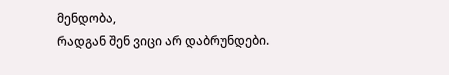მენდობა,
რადგან შენ ვიცი არ დაბრუნდები.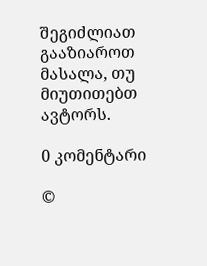შეგიძლიათ გააზიაროთ მასალა, თუ მიუთითებთ ავტორს.

0 კომენტარი

©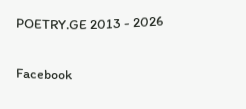POETRY.GE 2013 - 2026

Facebook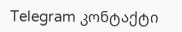Telegram კონტაქტი